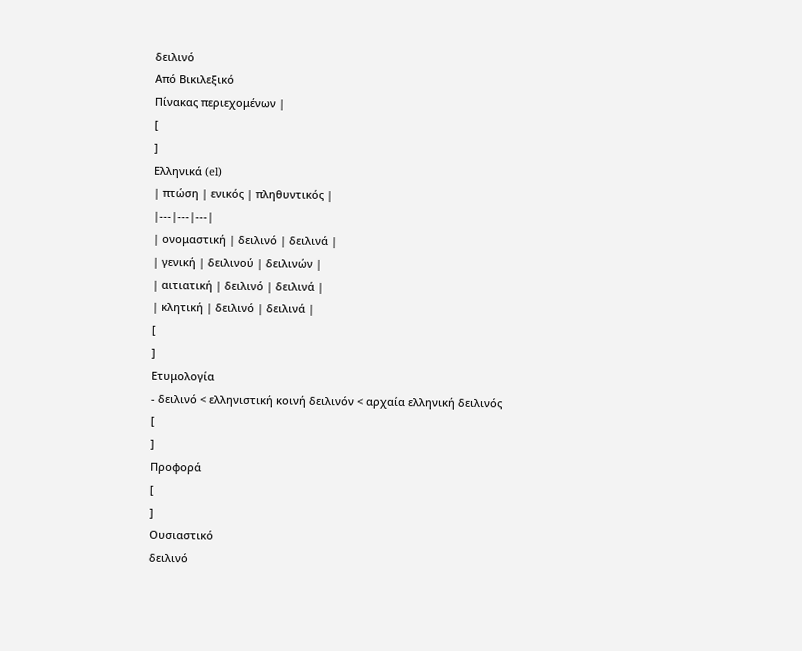δειλινό
Από Βικιλεξικό
Πίνακας περιεχομένων |
[
]
Ελληνικά (el)
| πτώση | ενικός | πληθυντικός |
|---|---|---|
| ονομαστική | δειλινό | δειλινά |
| γενική | δειλινού | δειλινών |
| αιτιατική | δειλινό | δειλινά |
| κλητική | δειλινό | δειλινά |
[
]
Ετυμολογία
- δειλινό < ελληνιστική κοινή δειλινόν < αρχαία ελληνική δειλινός
[
]
Προφορά
[
]
Ουσιαστικό
δειλινό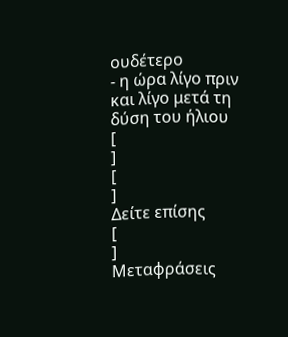ουδέτερο
- η ώρα λίγο πριν και λίγο μετά τη δύση του ήλιου
[
]
[
]
Δείτε επίσης
[
]
Μεταφράσεις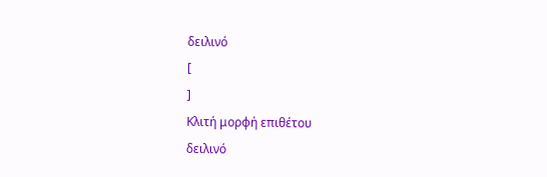δειλινό
[
]
Κλιτή μορφή επιθέτου
δειλινό